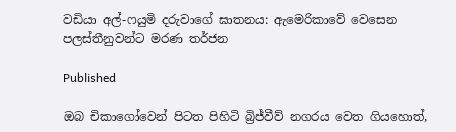වඩියා අල්-ෆයුමි දරුවාගේ ඝාතනය: ඇමෙරිකාවේ වෙසෙන පලස්තීනුවන්ට මරණ තර්ජන

Published

ඔබ චිකාගෝවෙන් පිටත පිහිටි බ්‍රිජ්වීව් නගරය වෙත ගියහොත්,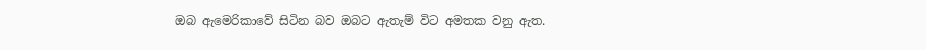ඔබ ඇමෙරිකාවේ සිටින බව ඔබට ඇතැම් විට අමතක වනු ඇත.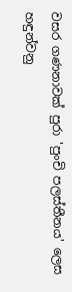වසර ගණනාවක් පුරා 'පුංචි පලස්තීනය' ලෙස හඳුන්වනු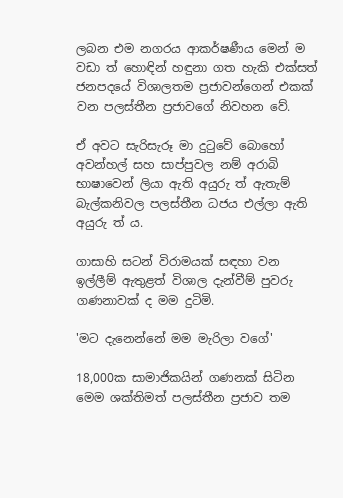ලබන එම නගරය ආකර්ෂණීය මෙන් ම වඩා ත් හොඳින් හඳුනා ගත හැකි එක්සත් ජනපදයේ විශාලතම ප්‍රජාවන්ගෙන් එකක් වන පලස්තීන ප්‍රජාවගේ නිවහන වේ.

ඒ අවට සැරිසැරූ මා දුටුවේ බොහෝ අවන්හල් සහ සාප්පුවල නම් අරාබි භාෂාවෙන් ලියා ඇති අයුරු ත් ඇතැම් බැල්කනිවල පලස්තීන ධජය එල්ලා ඇති අයුරු ත් ය.

ගාසාහි සටන් විරාමයක් සඳහා වන ඉල්ලීම් ඇතුළත් විශාල දැන්වීම් පුවරු ගණනාවක් ද මම දුටිමි.

'මට දැනෙන්නේ මම මැරිලා වගේ'

18,000ක සාමාජිකයින් ගණනක් සිටින මෙම ශක්තිමත් පලස්තීන ප්‍රජාව තම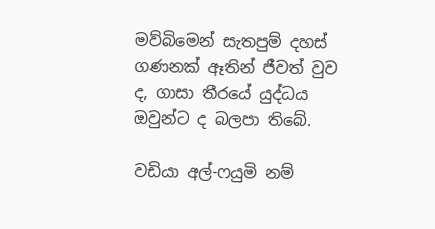මව්බිමෙන් සැතපුම් දහස් ගණනක් ඈතින් ජීවත් වුව ද, ගාසා තීරයේ යුද්ධය ඔවුන්ට ද බලපා තිබේ.

වඩියා අල්-ෆයුමි නම්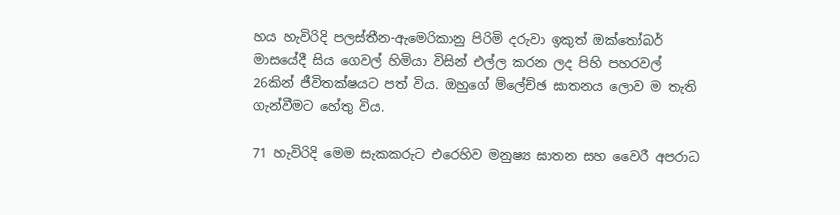හය හැවිරිදි පලස්තීන-ඇමෙරිකානු පිරිමි දරුවා ඉකුත් ඔක්තෝබර් මාසයේදී සිය ගෙවල් හිමියා විසින් එල්ල කරන ලද පිහි පහරවල් 26කින් ජීවිතක්ෂයට පත් විය. ඔහුගේ ම්ලේච්ඡ ඝාතනය ලොව ම තැති ගැන්වීමට හේතු විය.

71 හැවිරිදි මෙම සැකකරුට එරෙහිව මනුෂ්‍ය ඝාතන සහ වෛරී අපරාධ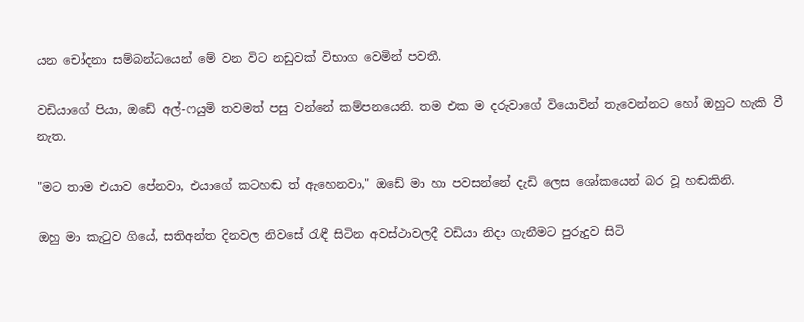යන චෝදනා සම්බන්ධයෙන් මේ වන විට නඩුවක් විභාග වෙමින් පවතී.

වඩියාගේ පියා, ඔඩේ අල්-ෆයුමි තවමත් පසු වන්නේ කම්පනයෙනි. තම එක ම දරුවාගේ වියොවින් තැවෙන්නට හෝ ඔහුට හැකි වී නැත.

"මට තාම එයාව පේනවා, එයාගේ කටහඬ ත් ඇහෙනවා," ඔඩේ මා හා පවසන්නේ දැඩි ලෙස ශෝකයෙන් බර වූ හඬකිනි.

ඔහු මා කැටුව ගියේ, සතිඅන්ත දිනවල නිවසේ රැඳී සිටින අවස්ථාවලදී වඩියා නිදා ගැනීමට පුරුදුව සිටි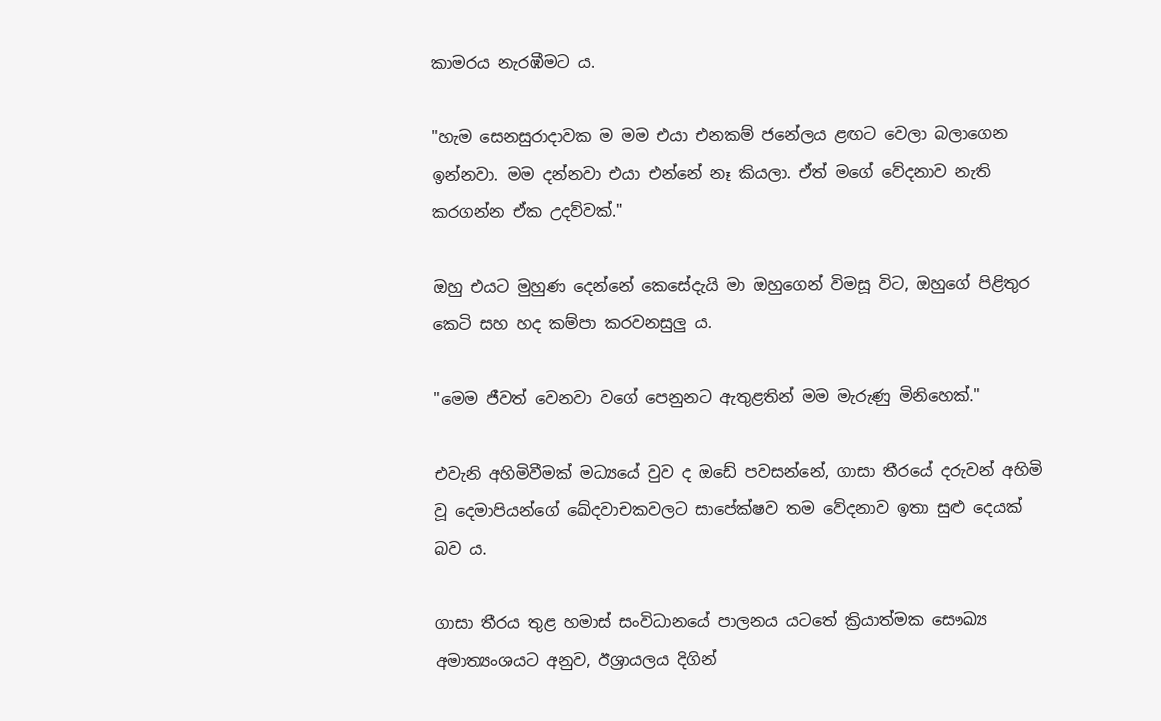කාමරය නැරඹීමට ය.

"හැම සෙනසුරාදාවක ම මම එයා එනකම් ජනේලය ළඟට වෙලා බලාගෙන ඉන්නවා. මම දන්නවා එයා එන්නේ නෑ කියලා. ඒත් මගේ වේදනාව නැති කරගන්න ඒක උදව්වක්."

ඔහු එයට මුහුණ දෙන්නේ කෙසේදැයි මා ඔහුගෙන් විමසූ විට, ඔහුගේ පිළිතුර කෙටි සහ හද කම්පා කරවනසුලු ය.

"මෙම ජීවත් වෙනවා වගේ පෙනුනට ඇතුළතින් මම මැරුණු මිනිහෙක්."

එවැනි අහිමිවීමක් මධ්‍යයේ වුව ද ඔඩේ පවසන්නේ, ගාසා තීරයේ දරුවන් අහිමි වූ දෙමාපියන්ගේ ඛේදවාචකවලට සාපේක්ෂව තම වේදනාව ඉතා සුළු දෙයක් බව ය.

ගාසා තීරය තුළ හමාස් සංවිධානයේ පාලනය යටතේ ක්‍රියාත්මක සෞඛ්‍ය අමාත්‍යංශයට අනුව, ඊශ්‍රායලය දිගින්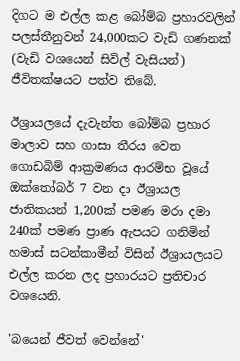දිගට ම එල්ල කළ බෝම්බ ප්‍රහාරවලින් පලස්තීනුවන් 24,000කට වැඩි ගණනක් (වැඩි වශයෙන් සිවිල් වැසියන්) ජීවිතක්ෂයට පත්ව තිබේ.

ඊශ්‍රායලයේ දැවැන්ත බෝම්බ ප්‍රහාර මාලාව සහ ගාසා තීරය වෙත ගොඩබිම් ආක්‍රමණය ආරම්භ වූයේ ඔක්තෝබර් 7 වන දා ඊශ්‍රායල ජාතිකයන් 1,200ක් පමණ මරා දමා 240ක් පමණ ප්‍රාණ ඇපයට ගනිමින් හමාස් සටන්කාමීන් විසින් ඊශ්‍රායලයට එල්ල කරන ලද ප්‍රහාරයට ප්‍රතිචාර වශයෙනි.

'බයෙන් ජීවත් වෙන්නේ'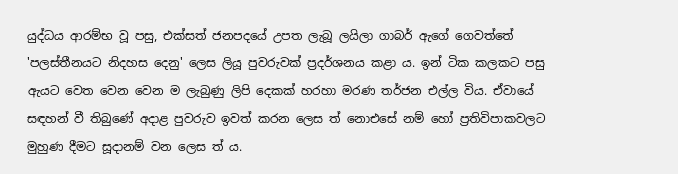යුද්ධය ආරම්භ වූ පසු, එක්සත් ජනපදයේ උපත ලැබූ ලයිලා ගාබර් ඇගේ ගෙවත්තේ 'පලස්තීනයට නිදහස දෙනු' ලෙස ලියූ පුවරුවක් ප්‍රදර්ශනය කළා ය. ඉන් ටික කලකට පසු ඇයට වෙත වෙන වෙන ම ලැබුණු ලිපි දෙකක් හරහා මරණ තර්ජන එල්ල විය. ඒවායේ සඳහන් වී තිබුණේ අදාළ පුවරුව ඉවත් කරන ලෙස ත් නොඑසේ නම් හෝ ප්‍රතිවිපාකවලට මුහුණ දීමට සූදානම් වන ලෙස ත් ය.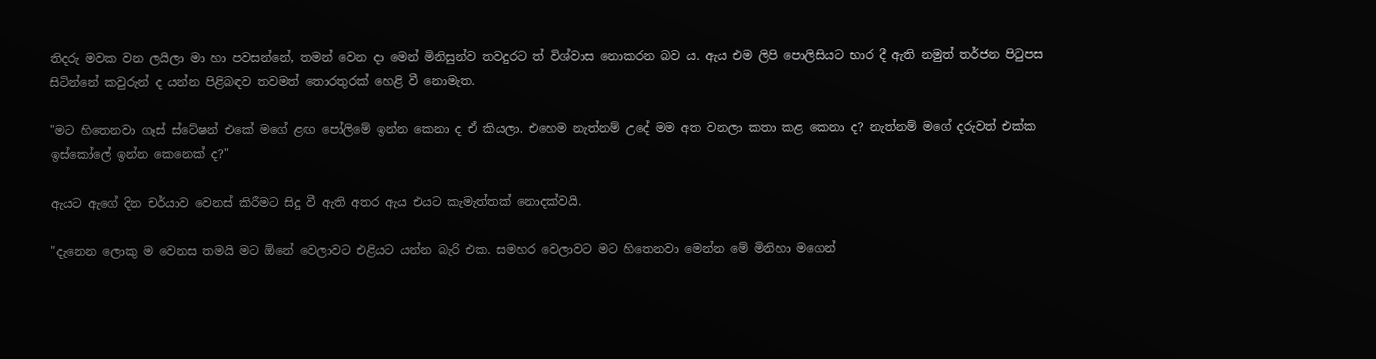තිදරු මවක වන ලයිලා මා හා පවසන්නේ, තමන් වෙන දා මෙන් මිනිසුන්ව තවදුරට ත් විශ්වාස නොකරන බව ය. ඇය එම ලිපි පොලිසියට භාර දී ඇති නමුත් තර්ජන පිටුපස සිටින්නේ කවුරුන් ද යන්න පිළිබඳව තවමත් තොරතුරක් හෙළි වී නොමැත.

"මට හිතෙනවා ගෑස් ස්ටේෂන් එකේ මගේ ළඟ පෝලිමේ ඉන්න කෙනා ද ඒ කියලා. එහෙම නැත්නම් උදේ මම අත වනලා කතා කළ කෙනා ද? නැත්නම් මගේ දරුවත් එක්ක ඉස්කෝලේ ඉන්න කෙනෙක් ද?"

ඇයට ඇගේ දින චර්යාව වෙනස් කිරීමට සිදු වී ඇති අතර ඇය එයට කැමැත්තක් නොදක්වයි.

"දැනෙන ලොකු ම වෙනස තමයි මට ඕනේ වෙලාවට එළියට යන්න බැරි එක. සමහර වෙලාවට මට හිතෙනවා මෙන්න මේ මිනිහා මගෙන්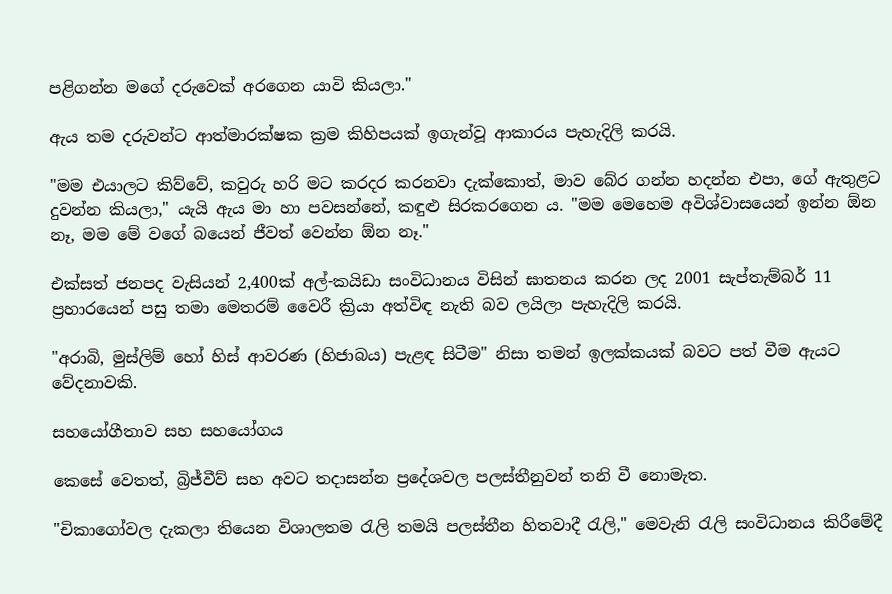පළිගන්න මගේ දරුවෙක් අරගෙන යාවි කියලා."

ඇය තම දරුවන්ට ආත්මාරක්ෂක ක්‍රම කිහිපයක් ඉගැන්වූ ආකාරය පැහැදිලි කරයි.

"මම එයාලට කිව්වේ, කවුරු හරි මට කරදර කරනවා දැක්කොත්, මාව බේර ගන්න හදන්න එපා, ගේ ඇතුළට දුවන්න කියලා," යැයි ඇය මා හා පවසන්නේ, කඳුළු සිරකරගෙන ය. "මම මෙහෙම අවිශ්වාසයෙන් ඉන්න ඕන නෑ, මම මේ වගේ බයෙන් ජීවත් වෙන්න ඕන නෑ."

එක්සත් ජනපද වැසියන් 2,400ක් අල්-කයිඩා සංවිධානය විසින් ඝාතනය කරන ලද 2001 සැප්තැම්බර් 11 ප්‍රහාරයෙන් පසු තමා මෙතරම් වෛරී ක්‍රියා අත්විඳ නැති බව ලයිලා පැහැදිලි කරයි.

"අරාබි, මුස්ලිම් හෝ හිස් ආවරණ (හිජාබය) පැළඳ සිටීම" නිසා තමන් ඉලක්කයක් බවට පත් වීම ඇයට වේදනාවකි.

සහයෝගීතාව සහ සහයෝගය

කෙසේ වෙතත්, බ්‍රිජ්වීව් සහ අවට තදාසන්න ප්‍රදේශවල පලස්තීනුවන් තනි වී නොමැත.

"චිකාගෝවල දැකලා තියෙන විශාලතම රැලි තමයි පලස්තීන හිතවාදී රැලි," මෙවැනි රැලි සංවිධානය කිරීමේදී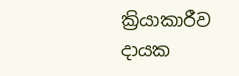ක්‍රියාකාරීව දායක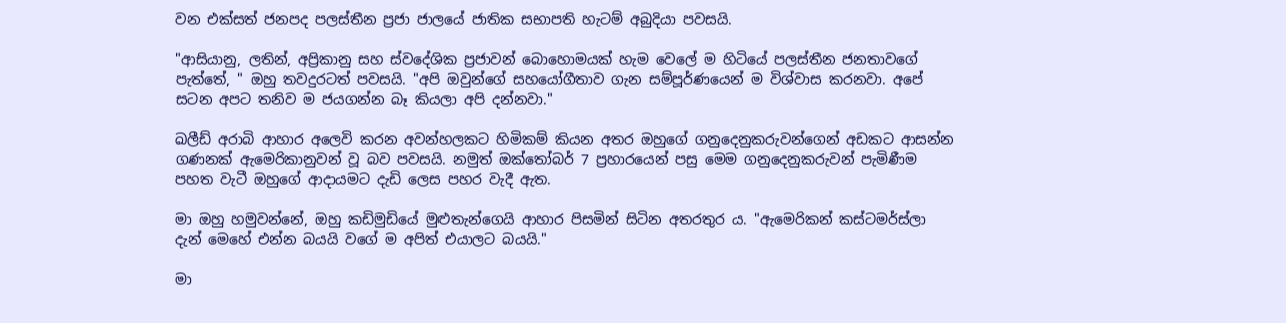වන එක්සත් ජනපද පලස්තීන ප්‍රජා ජාලයේ ජාතික සභාපති හැටම් අබුදියා පවසයි.

"ආසියානු, ලතින්, අප්‍රිකානු සහ ස්වදේශික ප්‍රජාවන් බොහොමයක් හැම වෙලේ ම හිටියේ පලස්තීන ජනතාවගේ පැත්තේ, " ඔහු තවදුරටත් පවසයි. "අපි ඔවුන්ගේ සහයෝගීතාව ගැන සම්පූර්ණයෙන් ම විශ්වාස කරනවා. අපේ සටන අපට තනිව ම ජයගන්න බෑ කියලා අපි දන්නවා."

ඛලීඩ් අරාබි ආහාර අලෙවි කරන අවන්හලකට හිමිකම් කියන අතර ඔහුගේ ගනුදෙනුකරුවන්ගෙන් අඩකට ආසන්න ගණනක් ඇමෙරිකානුවන් වූ බව පවසයි. නමුත් ඔක්තෝබර් 7 ප්‍රහාරයෙන් පසු මෙම ගනුදෙනුකරුවන් පැමිණීම පහත වැටී ඔහුගේ ආදායමට දැඩි ලෙස පහර වැදී ඇත.

මා ඔහු හමුවන්නේ, ඔහු කඩිමුඩියේ මුළුතැන්ගෙයි ආහාර පිසමින් සිටින අතරතුර ය. "ඇමෙරිකන් කස්ටමර්ස්ලා දැන් මෙහේ එන්න බයයි වගේ ම අපිත් එයාලට බයයි."

මා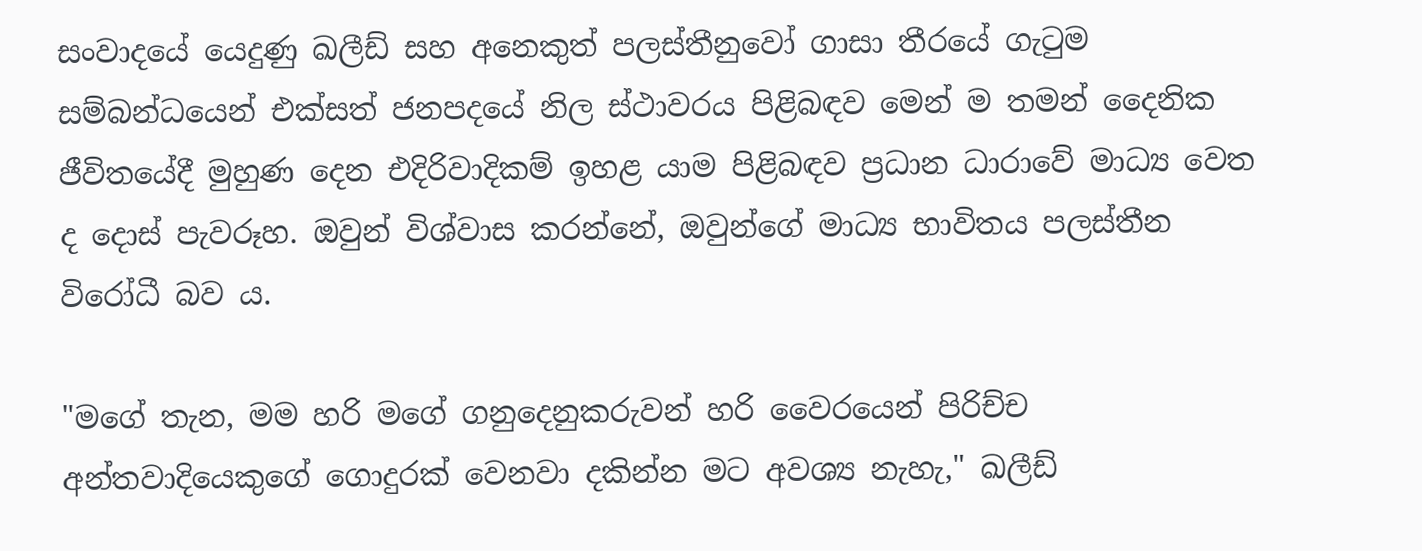සංවාදයේ යෙදුණු ඛලීඩ් සහ අනෙකුත් පලස්තීනුවෝ ගාසා තීරයේ ගැටුම සම්බන්ධයෙන් එක්සත් ජනපදයේ නිල ස්ථාවරය පිළිබඳව මෙන් ම තමන් දෛනික ජීවිතයේදී මුහුණ දෙන එදිරිවාදිකම් ඉහළ යාම පිළිබඳව ප්‍රධාන ධාරාවේ මාධ්‍ය වෙත ද දොස් පැවරූහ. ඔවුන් විශ්වාස කරන්නේ, ඔවුන්ගේ මාධ්‍ය භාවිතය පලස්තීන විරෝධී බව ය.

"මගේ තැන, මම හරි මගේ ගනුදෙනුකරුවන් හරි වෛරයෙන් පිරිච්ච අන්තවාදියෙකුගේ ගොදුරක් වෙනවා දකින්න මට අවශ්‍ය නැහැ," ඛලීඩ්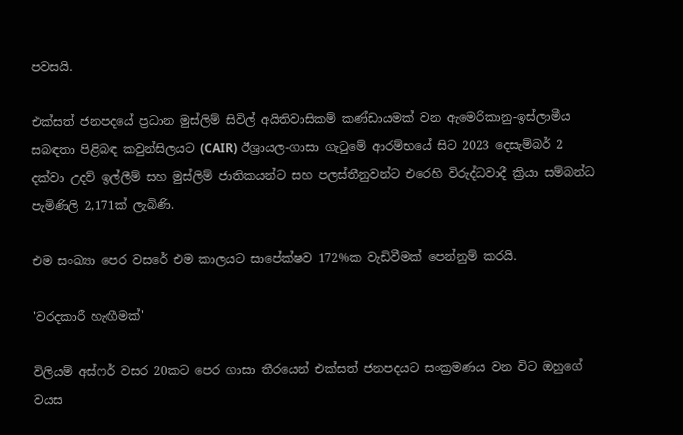පවසයි.

එක්සත් ජනපදයේ ප්‍රධාන මුස්ලිම් සිවිල් අයිතිවාසිකම් කණ්ඩායමක් වන ඇමෙරිකානු-ඉස්ලාමීය සබඳතා පිළිබඳ කවුන්සිලයට (CAIR) ඊශ්‍රායල-ගාසා ගැටුමේ ආරම්භයේ සිට 2023 දෙසැම්බර් 2 දක්වා උදව් ඉල්ලීම් සහ මුස්ලිම් ජාතිකයන්ට සහ පලස්තීනුවන්ට එරෙහි විරුද්ධවාදී ක්‍රියා සම්බන්ධ පැමිණිලි 2,171ක් ලැබිණි.

එම සංඛ්‍යා පෙර වසරේ එම කාලයට සාපේක්ෂව 172%ක වැඩිවීමක් පෙන්නුම් කරයි.

'වරදකාරී හැඟීමක්'

විලියම් අස්ෆර් වසර 20කට පෙර ගාසා තීරයෙන් එක්සත් ජනපදයට සංක්‍රමණය වන විට ඔහුගේ වයස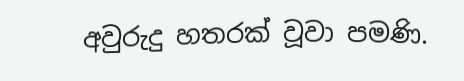අවුරුදු හතරක් වූවා පමණි.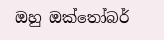ඔහු ඔක්තෝබර්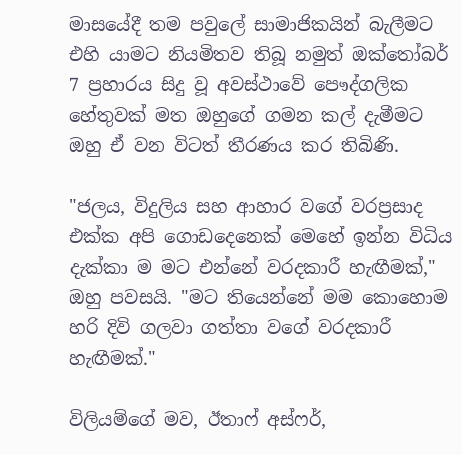මාසයේදී තම පවුලේ සාමාජිකයින් බැලීමට එහි යාමට නියමිතව තිබූ නමුත් ඔක්තෝබර් 7 ප්‍රහාරය සිදු වූ අවස්ථාවේ පෞද්ගලික හේතුවක් මත ඔහුගේ ගමන කල් දැමීමට ඔහු ඒ වන විටත් තීරණය කර තිබිණි.

"ජලය, විදුලිය සහ ආහාර වගේ වරප්‍රසාද එක්ක අපි ගොඩදෙනෙක් මෙහේ ඉන්න විධිය දැක්කා ම මට එන්නේ වරදකාරී හැඟීමක්," ඔහු පවසයි. "මට තියෙන්නේ මම කොහොම හරි දිවි ගලවා ගත්තා වගේ වරදකාරී හැඟීමක්."

විලියම්ගේ මව, ඊතාෆ් අස්ෆර්,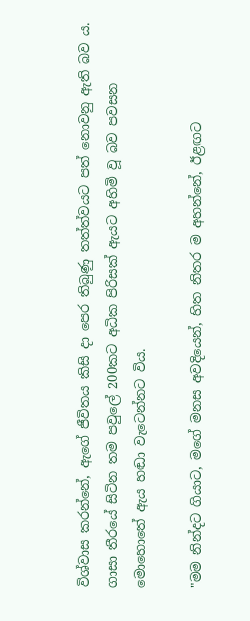විශ්වාස කරන්නේ, ඇගේ ජීවිතය කිසි දා පෙර තිබුණු තත්ත්වයට පත් නොවනු ඇති බව ය. ගාසා තීරයේ සිටින තම පවුලේ 200කට අධික පිරිසක් ඇයට අහිමි වූ බව පවසන මොහොතේ ඇය හඬා වැටෙන්නට විය.

"මම නින්දට ගියාට, මගේ මනස අවදියෙන්, හිත නිතර ම අහන්නේ, ඊළඟට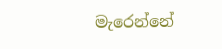මැරෙන්නේ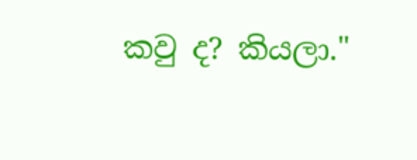කවු ද? කියලා."